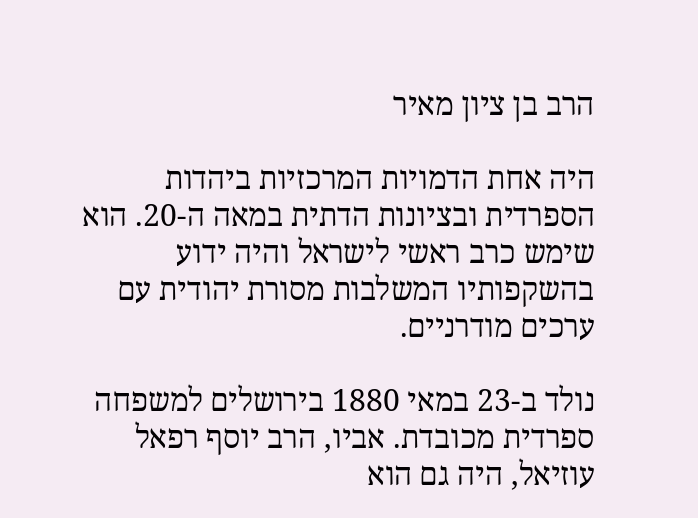הרב בן ציון מאיר

היה אחת הדמויות המרכזיות ביהדות הספרדית ובציונות הדתית במאה ה-20. הוא שימש כרב ראשי לישראל והיה ידוע בהשקפותיו המשלבות מסורת יהודית עם ערכים מודרניים.

נולד ב-23 במאי 1880 בירושלים למשפחה ספרדית מכובדת. אביו, הרב יוסף רפאל עוזיאל, היה גם הוא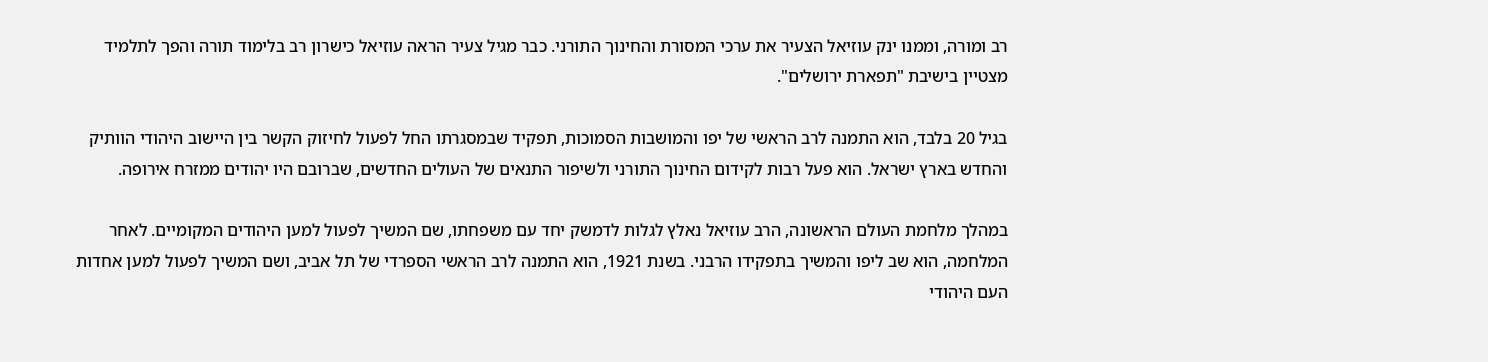רב ומורה, וממנו ינק עוזיאל הצעיר את ערכי המסורת והחינוך התורני. כבר מגיל צעיר הראה עוזיאל כישרון רב בלימוד תורה והפך לתלמיד מצטיין בישיבת "תפארת ירושלים".

בגיל 20 בלבד, הוא התמנה לרב הראשי של יפו והמושבות הסמוכות, תפקיד שבמסגרתו החל לפעול לחיזוק הקשר בין היישוב היהודי הוותיק והחדש בארץ ישראל. הוא פעל רבות לקידום החינוך התורני ולשיפור התנאים של העולים החדשים, שברובם היו יהודים ממזרח אירופה.

במהלך מלחמת העולם הראשונה, הרב עוזיאל נאלץ לגלות לדמשק יחד עם משפחתו, שם המשיך לפעול למען היהודים המקומיים. לאחר המלחמה, הוא שב ליפו והמשיך בתפקידו הרבני. בשנת 1921, הוא התמנה לרב הראשי הספרדי של תל אביב, ושם המשיך לפעול למען אחדות העם היהודי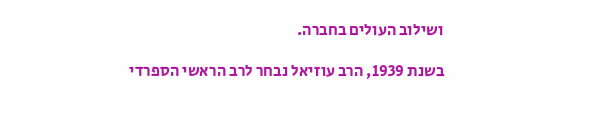ושילוב העולים בחברה.

בשנת 1939, הרב עוזיאל נבחר לרב הראשי הספרדי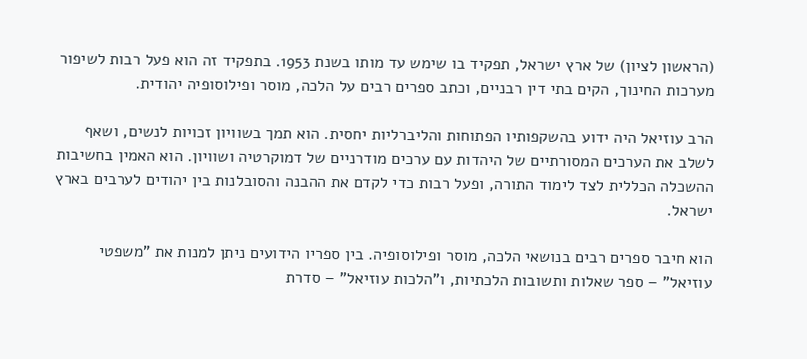(הראשון לציון) של ארץ ישראל, תפקיד בו שימש עד מותו בשנת 1953. בתפקיד זה הוא פעל רבות לשיפור מערכות החינוך, הקים בתי דין רבניים, וכתב ספרים רבים על הלכה, מוסר ופילוסופיה יהודית.

הרב עוזיאל היה ידוע בהשקפותיו הפתוחות והליברליות יחסית. הוא תמך בשוויון זכויות לנשים, ושאף לשלב את הערכים המסורתיים של היהדות עם ערכים מודרניים של דמוקרטיה ושוויון. הוא האמין בחשיבות ההשכלה הכללית לצד לימוד התורה, ופעל רבות כדי לקדם את ההבנה והסובלנות בין יהודים לערבים בארץ ישראל.

הוא חיבר ספרים רבים בנושאי הלכה, מוסר ופילוסופיה. בין ספריו הידועים ניתן למנות את "משפטי עוזיאל" – ספר שאלות ותשובות הלכתיות, ו"הלכות עוזיאל" – סדרת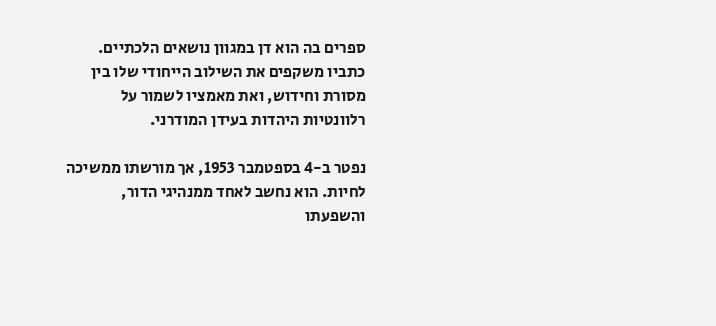ספרים בה הוא דן במגוון נושאים הלכתיים. כתביו משקפים את השילוב הייחודי שלו בין מסורת וחידוש, ואת מאמציו לשמור על רלוונטיות היהדות בעידן המודרני.

נפטר ב-4 בספטמבר 1953, אך מורשתו ממשיכה לחיות. הוא נחשב לאחד ממנהיגי הדור, והשפעתו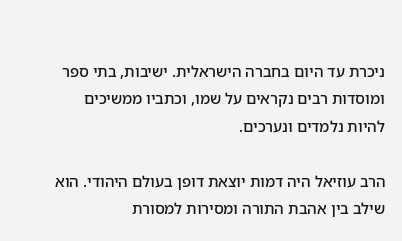ניכרת עד היום בחברה הישראלית. ישיבות, בתי ספר ומוסדות רבים נקראים על שמו, וכתביו ממשיכים להיות נלמדים ונערכים.

הרב עוזיאל היה דמות יוצאת דופן בעולם היהודי. הוא שילב בין אהבת התורה ומסירות למסורת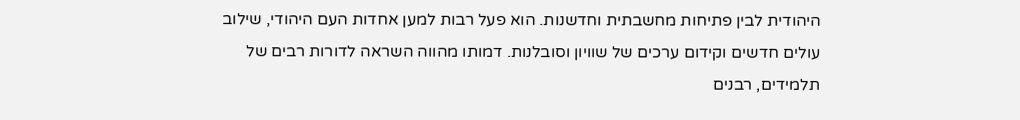היהודית לבין פתיחות מחשבתית וחדשנות. הוא פעל רבות למען אחדות העם היהודי, שילוב עולים חדשים וקידום ערכים של שוויון וסובלנות. דמותו מהווה השראה לדורות רבים של תלמידים, רבנים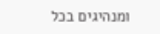ומנהיגים בכל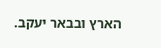הארץ ובבאר יעקב.